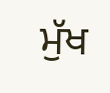ਮੁੱਖ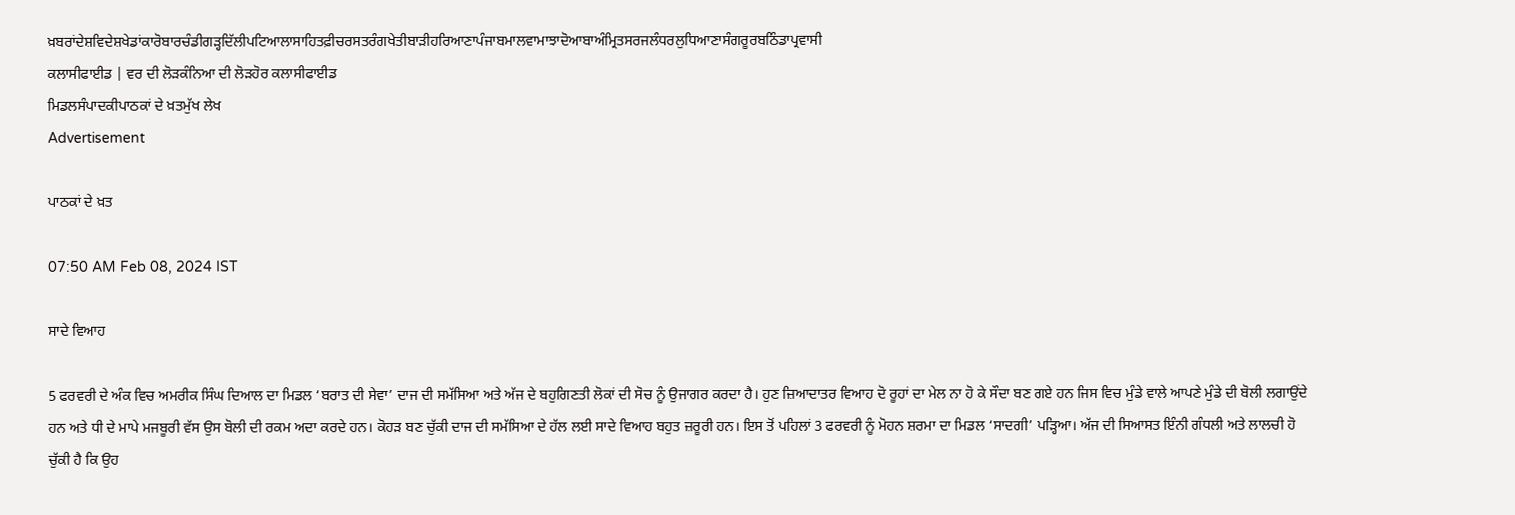ਖ਼ਬਰਾਂਦੇਸ਼ਵਿਦੇਸ਼ਖੇਡਾਂਕਾਰੋਬਾਰਚੰਡੀਗੜ੍ਹਦਿੱਲੀਪਟਿਆਲਾਸਾਹਿਤਫ਼ੀਚਰਸਤਰੰਗਖੇਤੀਬਾੜੀਹਰਿਆਣਾਪੰਜਾਬਮਾਲਵਾਮਾਝਾਦੋਆਬਾਅੰਮ੍ਰਿਤਸਰਜਲੰਧਰਲੁਧਿਆਣਾਸੰਗਰੂਰਬਠਿੰਡਾਪ੍ਰਵਾਸੀ
ਕਲਾਸੀਫਾਈਡ | ਵਰ ਦੀ ਲੋੜਕੰਨਿਆ ਦੀ ਲੋੜਹੋਰ ਕਲਾਸੀਫਾਈਡ
ਮਿਡਲਸੰਪਾਦਕੀਪਾਠਕਾਂ ਦੇ ਖ਼ਤਮੁੱਖ ਲੇਖ
Advertisement

ਪਾਠਕਾਂ ਦੇ ਖ਼ਤ

07:50 AM Feb 08, 2024 IST

ਸਾਦੇ ਵਿਆਹ

5 ਫਰਵਰੀ ਦੇ ਅੰਕ ਵਿਚ ਅਮਰੀਕ ਸਿੰਘ ਦਿਆਲ ਦਾ ਮਿਡਲ ‘ਬਰਾਤ ਦੀ ਸੇਵਾ’ ਦਾਜ ਦੀ ਸਮੱਸਿਆ ਅਤੇ ਅੱਜ ਦੇ ਬਹੁਗਿਣਤੀ ਲੋਕਾਂ ਦੀ ਸੋਚ ਨੂੰ ਉਜਾਗਰ ਕਰਦਾ ਹੈ। ਹੁਣ ਜ਼ਿਆਦਾਤਰ ਵਿਆਹ ਦੋ ਰੂਹਾਂ ਦਾ ਮੇਲ ਨਾ ਹੋ ਕੇ ਸੌਦਾ ਬਣ ਗਏ ਹਨ ਜਿਸ ਵਿਚ ਮੁੰਡੇ ਵਾਲੇ ਆਪਣੇ ਮੁੰਡੇ ਦੀ ਬੋਲੀ ਲਗਾਉਂਦੇ ਹਨ ਅਤੇ ਧੀ ਦੇ ਮਾਪੇ ਮਜਬੂਰੀ ਵੱਸ ਉਸ ਬੋਲੀ ਦੀ ਰਕਮ ਅਦਾ ਕਰਦੇ ਹਨ। ਕੋਹੜ ਬਣ ਚੁੱਕੀ ਦਾਜ ਦੀ ਸਮੱਸਿਆ ਦੇ ਹੱਲ ਲਈ ਸਾਦੇ ਵਿਆਹ ਬਹੁਤ ਜ਼ਰੂਰੀ ਹਨ। ਇਸ ਤੋਂ ਪਹਿਲਾਂ 3 ਫਰਵਰੀ ਨੂੰ ਮੋਹਨ ਸ਼ਰਮਾ ਦਾ ਮਿਡਲ ‘ਸਾਦਗੀ’ ਪੜ੍ਹਿਆ। ਅੱਜ ਦੀ ਸਿਆਸਤ ਇੰਨੀ ਗੰਧਲੀ ਅਤੇ ਲਾਲਚੀ ਹੋ ਚੁੱਕੀ ਹੈ ਕਿ ਉਹ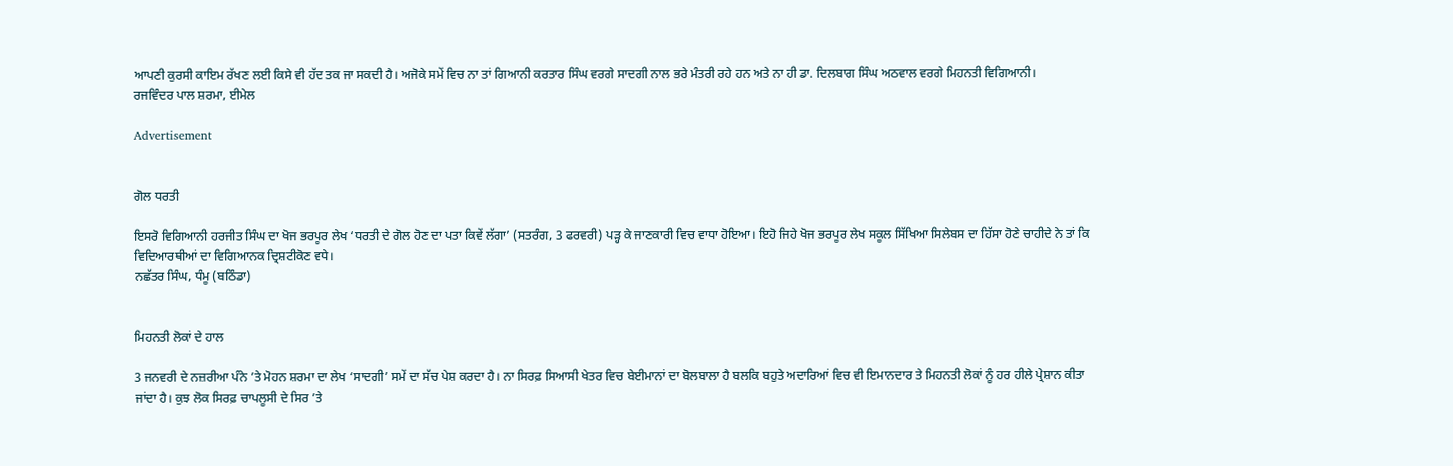ਆਪਣੀ ਕੁਰਸੀ ਕਾਇਮ ਰੱਖਣ ਲਈ ਕਿਸੇ ਵੀ ਹੱਦ ਤਕ ਜਾ ਸਕਦੀ ਹੈ। ਅਜੋਕੇ ਸਮੇਂ ਵਿਚ ਨਾ ਤਾਂ ਗਿਆਨੀ ਕਰਤਾਰ ਸਿੰਘ ਵਰਗੇ ਸਾਦਗੀ ਨਾਲ ਭਰੇ ਮੰਤਰੀ ਰਹੇ ਹਨ ਅਤੇ ਨਾ ਹੀ ਡਾ. ਦਿਲਬਾਗ ਸਿੰਘ ਅਠਵਾਲ ਵਰਗੇ ਮਿਹਨਤੀ ਵਿਗਿਆਨੀ।
ਰਜਵਿੰਦਰ ਪਾਲ ਸ਼ਰਮਾ, ਈਮੇਲ

Advertisement


ਗੋਲ ਧਰਤੀ

ਇਸਰੋ ਵਿਗਿਆਨੀ ਹਰਜੀਤ ਸਿੰਘ ਦਾ ਖੋਜ ਭਰਪੂਰ ਲੇਖ ‘ਧਰਤੀ ਦੇ ਗੋਲ ਹੋਣ ਦਾ ਪਤਾ ਕਿਵੇਂ ਲੱਗਾ’ (ਸਤਰੰਗ, 3 ਫਰਵਰੀ) ਪੜ੍ਹ ਕੇ ਜਾਣਕਾਰੀ ਵਿਚ ਵਾਧਾ ਹੋਇਆ। ਇਹੋ ਜਿਹੇ ਖੋਜ ਭਰਪੂਰ ਲੇਖ ਸਕੂਲ ਸਿੱਖਿਆ ਸਿਲੇਬਸ ਦਾ ਹਿੱਸਾ ਹੋਣੇ ਚਾਹੀਦੇ ਨੇ ਤਾਂ ਕਿ ਵਿਦਿਆਰਥੀਆਂ ਦਾ ਵਿਗਿਆਨਕ ਦ੍ਰਿਸ਼ਟੀਕੋਣ ਵਧੇ।
ਨਛੱਤਰ ਸਿੰਘ, ਧੰਮੂ (ਬਠਿੰਡਾ)


ਮਿਹਨਤੀ ਲੋਕਾਂ ਦੇ ਹਾਲ

3 ਜਨਵਰੀ ਦੇ ਨਜ਼ਰੀਆ ਪੰਨੇ ’ਤੇ ਮੋਹਨ ਸ਼ਰਮਾ ਦਾ ਲੇਖ ‘ਸਾਦਗੀ’ ਸਮੇਂ ਦਾ ਸੱਚ ਪੇਸ਼ ਕਰਦਾ ਹੈ। ਨਾ ਸਿਰਫ਼ ਸਿਆਸੀ ਖੇਤਰ ਵਿਚ ਬੇਈਮਾਨਾਂ ਦਾ ਬੋਲਬਾਲਾ ਹੈ ਬਲਕਿ ਬਹੁਤੇ ਅਦਾਰਿਆਂ ਵਿਚ ਵੀ ਇਮਾਨਦਾਰ ਤੇ ਮਿਹਨਤੀ ਲੋਕਾਂ ਨੂੰ ਹਰ ਹੀਲੇ ਪ੍ਰੇਸ਼ਾਨ ਕੀਤਾ ਜਾਂਦਾ ਹੈ। ਕੁਝ ਲੋਕ ਸਿਰਫ਼ ਚਾਪਲੂਸੀ ਦੇ ਸਿਰ ’ਤੇ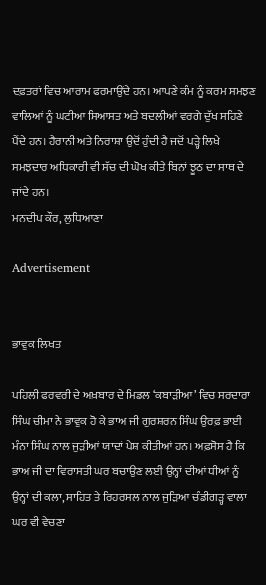ਦਫ਼ਤਰਾਂ ਵਿਚ ਆਰਾਮ ਫਰਮਾਉਂਦੇ ਹਨ। ਆਪਣੇ ਕੰਮ ਨੂੰ ਕਰਮ ਸਮਝਣ ਵਾਲਿਆਂ ਨੂੰ ਘਟੀਆ ਸਿਆਸਤ ਅਤੇ ਬਦਲੀਆਂ ਵਰਗੇ ਦੁੱਖ ਸਹਿਣੇ ਪੈਂਦੇ ਹਨ। ਹੈਰਾਨੀ ਅਤੇ ਨਿਰਾਸ਼ਾ ਉਦੋਂ ਹੁੰਦੀ ਹੈ ਜਦੋਂ ਪੜ੍ਹੇ ਲਿਖੇ ਸਮਝਦਾਰ ਅਧਿਕਾਰੀ ਵੀ ਸੱਚ ਦੀ ਘੋਖ ਕੀਤੇ ਬਿਨਾਂ ਝੂਠ ਦਾ ਸਾਥ ਦੇ ਜਾਂਦੇ ਹਨ।
ਮਨਦੀਪ ਕੌਰ, ਲੁਧਿਆਣਾ

Advertisement


ਭਾਵੁਕ ਲਿਖਤ

ਪਹਿਲੀ ਫਰਵਰੀ ਦੇ ਅਖ਼ਬਾਰ ਦੇ ਮਿਡਲ ‘ਕਬਾੜੀਆ’ ਵਿਚ ਸਰਦਾਰਾ ਸਿੰਘ ਚੀਮਾ ਨੇ ਭਾਵੁਕ ਹੋ ਕੇ ਭਾਅ ਜੀ ਗੁਰਸ਼ਰਨ ਸਿੰਘ ਉਰਫ਼ ਭਾਈ ਮੰਨਾ ਸਿੰਘ ਨਾਲ ਜੁੜੀਆਂ ਯਾਦਾਂ ਪੇਸ਼ ਕੀਤੀਆਂ ਹਨ। ਅਫ਼ਸੋਸ ਹੈ ਕਿ ਭਾਅ ਜੀ ਦਾ ਵਿਰਾਸਤੀ ਘਰ ਬਚਾਉਣ ਲਈ ਉਨ੍ਹਾਂ ਦੀਆਂ ਧੀਆਂ ਨੂੰ ਉਨ੍ਹਾਂ ਦੀ ਕਲਾ, ਸਾਹਿਤ ਤੇ ਰਿਹਰਸਲ ਨਾਲ ਜੁੜਿਆ ਚੰਡੀਗੜ੍ਹ ਵਾਲਾ ਘਰ ਵੀ ਵੇਚਣਾ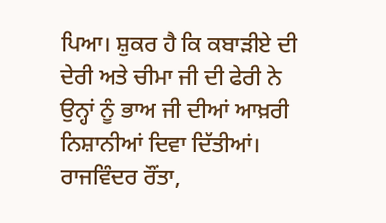ਪਿਆ। ਸ਼ੁਕਰ ਹੈ ਕਿ ਕਬਾੜੀਏ ਦੀ ਦੇਰੀ ਅਤੇ ਚੀਮਾ ਜੀ ਦੀ ਫੇਰੀ ਨੇ ਉਨ੍ਹਾਂ ਨੂੰ ਭਾਅ ਜੀ ਦੀਆਂ ਆਖ਼ਰੀ ਨਿਸ਼ਾਨੀਆਂ ਦਿਵਾ ਦਿੱਤੀਆਂ।
ਰਾਜਵਿੰਦਰ ਰੌਂਤਾ,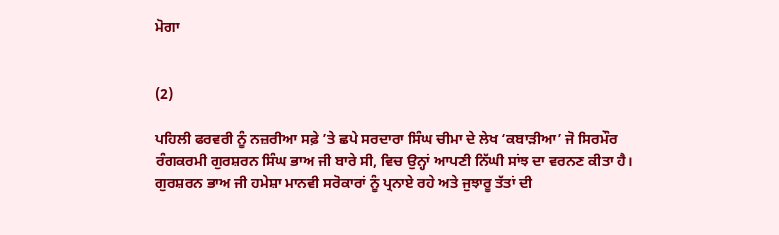ਮੋਗਾ


(2)

ਪਹਿਲੀ ਫਰਵਰੀ ਨੂੰ ਨਜ਼ਰੀਆ ਸਫ਼ੇ ’ਤੇ ਛਪੇ ਸਰਦਾਰਾ ਸਿੰਘ ਚੀਮਾ ਦੇ ਲੇਖ ‘ਕਬਾੜੀਆ’ ਜੋ ਸਿਰਮੌਰ ਰੰਗਕਰਮੀ ਗੁਰਸ਼ਰਨ ਸਿੰਘ ਭਾਅ ਜੀ ਬਾਰੇ ਸੀ, ਵਿਚ ਉਨ੍ਹਾਂ ਆਪਣੀ ਨਿੱਘੀ ਸਾਂਝ ਦਾ ਵਰਨਣ ਕੀਤਾ ਹੈ। ਗੁਰਸ਼ਰਨ ਭਾਅ ਜੀ ਹਮੇਸ਼ਾ ਮਾਨਵੀ ਸਰੋਕਾਰਾਂ ਨੂੰ ਪ੍ਰਨਾਏ ਰਹੇ ਅਤੇ ਜੁਝਾਰੂ ਤੱਤਾਂ ਦੀ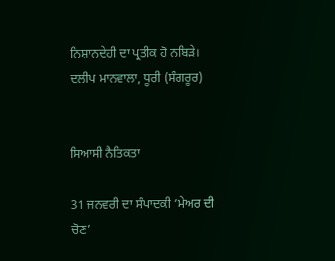ਨਿਸ਼ਾਨਦੇਹੀ ਦਾ ਪ੍ਰਤੀਕ ਹੋ ਨਬਿੜੇ।
ਦਲੀਪ ਮਾਨਵਾਲਾ, ਧੂਰੀ (ਸੰਗਰੂਰ)


ਸਿਆਸੀ ਨੈਤਿਕਤਾ

31 ਜਨਵਰੀ ਦਾ ਸੰਪਾਦਕੀ ‘ਮੇਅਰ ਦੀ ਚੋਣ’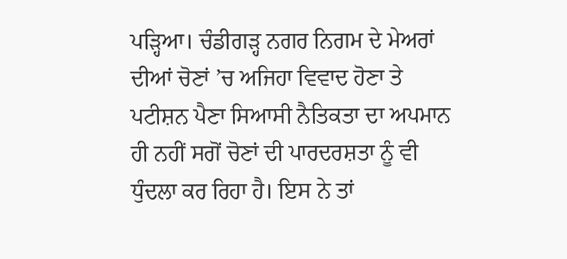ਪੜ੍ਹਿਆ। ਚੰਡੀਗੜ੍ਹ ਨਗਰ ਨਿਗਮ ਦੇ ਮੇਅਰਾਂ ਦੀਆਂ ਚੋਣਾਂ ’ਚ ਅਜਿਹਾ ਵਿਵਾਦ ਹੋਣਾ ਤੇ ਪਟੀਸ਼ਨ ਪੈਣਾ ਸਿਆਸੀ ਨੈਤਿਕਤਾ ਦਾ ਅਪਮਾਨ ਹੀ ਨਹੀਂ ਸਗੋਂ ਚੋਣਾਂ ਦੀ ਪਾਰਦਰਸ਼ਤਾ ਨੂੰ ਵੀ ਧੁੰਦਲਾ ਕਰ ਰਿਹਾ ਹੈ। ਇਸ ਨੇ ਤਾਂ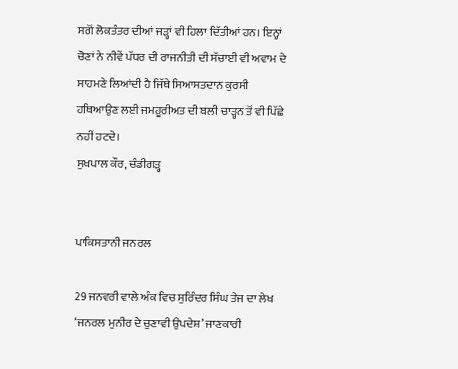ਸਗੋਂ ਲੋਕਤੰਤਰ ਦੀਆਂ ਜੜ੍ਹਾਂ ਵੀ ਹਿਲਾ ਦਿੱਤੀਆਂ ਹਨ। ਇਨ੍ਹਾਂ ਚੋਣਾਂ ਨੇ ਨੀਵੇਂ ਪੱਧਰ ਦੀ ਰਾਜਨੀਤੀ ਦੀ ਸੱਚਾਈ ਵੀ ਅਵਾਮ ਦੇ ਸਾਹਮਣੇ ਲਿਆਂਦੀ ਹੈ ਜਿੱਥੇ ਸਿਆਸਤਦਾਨ ਕੁਰਸੀ ਹਥਿਆਉਣ ਲਈ ਜਮਹੂਰੀਅਤ ਦੀ ਬਲੀ ਚਾੜ੍ਹਨ ਤੋਂ ਵੀ ਪਿੱਛੇ ਨਹੀਂ ਹਟਦੇ।
ਸੁਖਪਾਲ ਕੌਰ, ਚੰਡੀਗੜ੍ਹ


ਪਾਕਿਸਤਾਨੀ ਜਨਰਲ

29 ਜਨਵਰੀ ਵਾਲੇ ਅੰਕ ਵਿਚ ਸੁਰਿੰਦਰ ਸਿੰਘ ਤੇਜ ਦਾ ਲੇਖ ‘ਜਨਰਲ ਮੁਨੀਰ ਦੇ ਚੁਣਾਵੀ ਉਪਦੇਸ਼’ ਜਾਣਕਾਰੀ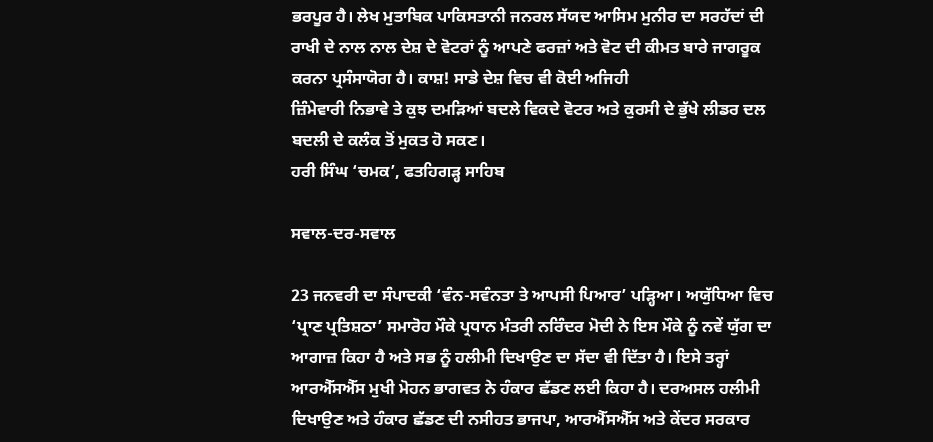ਭਰਪੂਰ ਹੈ। ਲੇਖ ਮੁਤਾਬਿਕ ਪਾਕਿਸਤਾਨੀ ਜਨਰਲ ਸੱਯਦ ਆਸਿਮ ਮੁਨੀਰ ਦਾ ਸਰਹੱਦਾਂ ਦੀ ਰਾਖੀ ਦੇ ਨਾਲ ਨਾਲ ਦੇਸ਼ ਦੇ ਵੋਟਰਾਂ ਨੂੰ ਆਪਣੇ ਫਰਜ਼ਾਂ ਅਤੇ ਵੋਟ ਦੀ ਕੀਮਤ ਬਾਰੇ ਜਾਗਰੂਕ ਕਰਨਾ ਪ੍ਰਸੰਸਾਯੋਗ ਹੈ। ਕਾਸ਼! ਸਾਡੇ ਦੇਸ਼ ਵਿਚ ਵੀ ਕੋਈ ਅਜਿਹੀ
ਜ਼ਿੰਮੇਵਾਰੀ ਨਿਭਾਵੇ ਤੇ ਕੁਝ ਦਮੜਿਆਂ ਬਦਲੇ ਵਿਕਦੇ ਵੋਟਰ ਅਤੇ ਕੁਰਸੀ ਦੇ ਭੁੱਖੇ ਲੀਡਰ ਦਲ ਬਦਲੀ ਦੇ ਕਲੰਕ ਤੋਂ ਮੁਕਤ ਹੋ ਸਕਣ।
ਹਰੀ ਸਿੰਘ ‘ਚਮਕ’, ਫਤਹਿਗੜ੍ਹ ਸਾਹਿਬ

ਸਵਾਲ-ਦਰ-ਸਵਾਲ

23 ਜਨਵਰੀ ਦਾ ਸੰਪਾਦਕੀ ‘ਵੰਨ-ਸਵੰਨਤਾ ਤੇ ਆਪਸੀ ਪਿਆਰ’ ਪੜ੍ਹਿਆ। ਅਯੁੱਧਿਆ ਵਿਚ ‘ਪ੍ਰਾਣ ਪ੍ਰਤਿਸ਼ਠਾ’ ਸਮਾਰੋਹ ਮੌਕੇ ਪ੍ਰਧਾਨ ਮੰਤਰੀ ਨਰਿੰਦਰ ਮੋਦੀ ਨੇ ਇਸ ਮੌਕੇ ਨੂੰ ਨਵੇਂ ਯੁੱਗ ਦਾ ਆਗਾਜ਼ ਕਿਹਾ ਹੈ ਅਤੇ ਸਭ ਨੂੰ ਹਲੀਮੀ ਦਿਖਾਉਣ ਦਾ ਸੱਦਾ ਵੀ ਦਿੱਤਾ ਹੈ। ਇਸੇ ਤਰ੍ਹਾਂ ਆਰਐੱਸਐੱਸ ਮੁਖੀ ਮੋਹਨ ਭਾਗਵਤ ਨੇ ਹੰਕਾਰ ਛੱਡਣ ਲਈ ਕਿਹਾ ਹੈ। ਦਰਅਸਲ ਹਲੀਮੀ ਦਿਖਾਉਣ ਅਤੇ ਹੰਕਾਰ ਛੱਡਣ ਦੀ ਨਸੀਹਤ ਭਾਜਪਾ, ਆਰਐੱਸਐੱਸ ਅਤੇ ਕੇਂਦਰ ਸਰਕਾਰ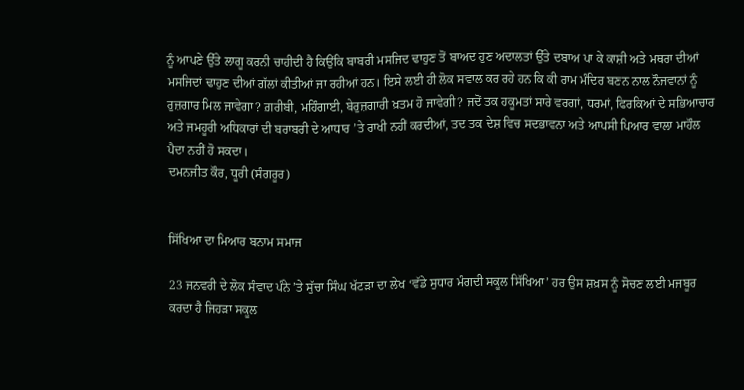ਨੂੰ ਆਪਣੇ ਉੱਤੇ ਲਾਗੂ ਕਰਨੀ ਚਾਹੀਦੀ ਹੈ ਕਿਉਂਕਿ ਬਾਬਰੀ ਮਸਜਿਦ ਢਾਹੁਣ ਤੋਂ ਬਾਅਦ ਹੁਣ ਅਦਾਲਤਾਂ ਉੱਤੇ ਦਬਾਅ ਪਾ ਕੇ ਕਾਸ਼ੀ ਅਤੇ ਮਥਰਾ ਦੀਆਂ ਮਸਜਿਦਾਂ ਢਾਹੁਣ ਦੀਆਂ ਗੱਲਾਂ ਕੀਤੀਆਂ ਜਾ ਰਹੀਆਂ ਹਨ। ਇਸੇ ਲਈ ਹੀ ਲੋਕ ਸਵਾਲ ਕਰ ਰਹੇ ਹਨ ਕਿ ਕੀ ਰਾਮ ਮੰਦਿਰ ਬਣਨ ਨਾਲ ਨੌਜਵਾਨਾਂ ਨੂੰ ਰੁਜ਼ਗਾਰ ਮਿਲ ਜਾਵੇਗਾ? ਗ਼ਰੀਬੀ, ਮਹਿੰਗਾਈ, ਬੇਰੁਜ਼ਗਾਰੀ ਖ਼ਤਮ ਹੋ ਜਾਵੇਗੀ? ਜਦੋਂ ਤਕ ਹਕੂਮਤਾਂ ਸਾਰੇ ਵਰਗਾਂ, ਧਰਮਾਂ, ਫਿਰਕਿਆਂ ਦੇ ਸਭਿਆਚਾਰ ਅਤੇ ਜਮਹੂਰੀ ਅਧਿਕਾਰਾਂ ਦੀ ਬਰਾਬਰੀ ਦੇ ਆਧਾਰ ’ਤੇ ਰਾਖੀ ਨਹੀਂ ਕਰਦੀਆਂ, ਤਦ ਤਕ ਦੇਸ਼ ਵਿਚ ਸਦਭਾਵਨਾ ਅਤੇ ਆਪਸੀ ਪਿਆਰ ਵਾਲਾ ਮਾਹੌਲ ਪੈਦਾ ਨਹੀਂ ਹੋ ਸਕਦਾ।
ਦਮਨਜੀਤ ਕੌਰ, ਧੂਰੀ (ਸੰਗਰੂਰ)


ਸਿੱਖਿਆ ਦਾ ਮਿਆਰ ਬਨਾਮ ਸਮਾਜ

23 ਜਨਵਰੀ ਦੇ ਲੋਕ ਸੰਵਾਦ ਪੰਨੇ ’ਤੇ ਸੁੱਚਾ ਸਿੰਘ ਖੱਟੜਾ ਦਾ ਲੇਖ ‘ਵੱਡੇ ਸੁਧਾਰ ਮੰਗਦੀ ਸਕੂਲ ਸਿੱਖਿਆ’ ਹਰ ਉਸ ਸ਼ਖ਼ਸ ਨੂੰ ਸੋਚਣ ਲਈ ਮਜਬੂਰ ਕਰਦਾ ਹੈ ਜਿਹੜਾ ਸਕੂਲ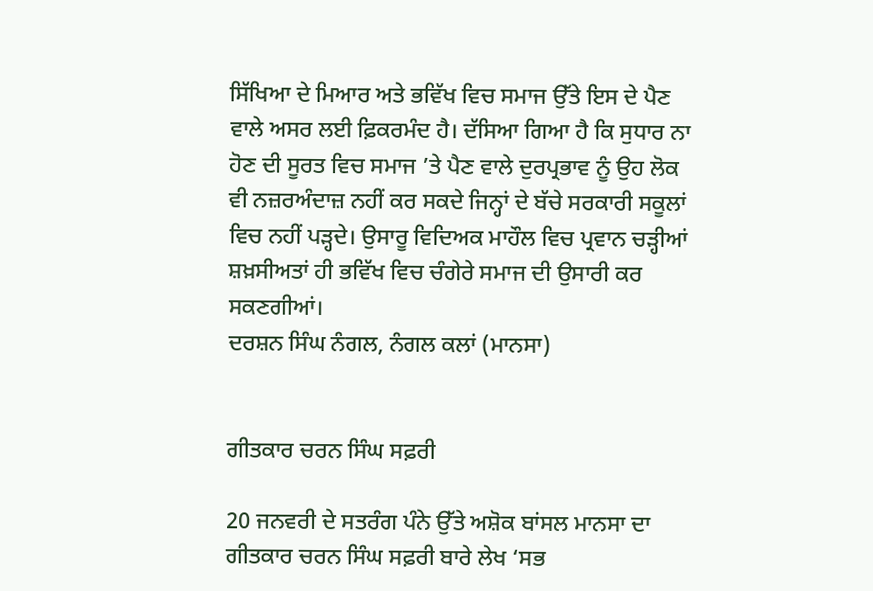ਸਿੱਖਿਆ ਦੇ ਮਿਆਰ ਅਤੇ ਭਵਿੱਖ ਵਿਚ ਸਮਾਜ ਉੱਤੇ ਇਸ ਦੇ ਪੈਣ ਵਾਲੇ ਅਸਰ ਲਈ ਫ਼ਿਕਰਮੰਦ ਹੈ। ਦੱਸਿਆ ਗਿਆ ਹੈ ਕਿ ਸੁਧਾਰ ਨਾ ਹੋਣ ਦੀ ਸੂਰਤ ਵਿਚ ਸਮਾਜ ’ਤੇ ਪੈਣ ਵਾਲੇ ਦੁਰਪ੍ਰਭਾਵ ਨੂੰ ਉਹ ਲੋਕ ਵੀ ਨਜ਼ਰਅੰਦਾਜ਼ ਨਹੀਂ ਕਰ ਸਕਦੇ ਜਿਨ੍ਹਾਂ ਦੇ ਬੱਚੇ ਸਰਕਾਰੀ ਸਕੂਲਾਂ ਵਿਚ ਨਹੀਂ ਪੜ੍ਹਦੇ। ਉਸਾਰੂ ਵਿਦਿਅਕ ਮਾਹੌਲ ਵਿਚ ਪ੍ਰਵਾਨ ਚੜ੍ਹੀਆਂ ਸ਼ਖ਼ਸੀਅਤਾਂ ਹੀ ਭਵਿੱਖ ਵਿਚ ਚੰਗੇਰੇ ਸਮਾਜ ਦੀ ਉਸਾਰੀ ਕਰ ਸਕਣਗੀਆਂ।
ਦਰਸ਼ਨ ਸਿੰਘ ਨੰਗਲ, ਨੰਗਲ ਕਲਾਂ (ਮਾਨਸਾ)


ਗੀਤਕਾਰ ਚਰਨ ਸਿੰਘ ਸਫ਼ਰੀ

20 ਜਨਵਰੀ ਦੇ ਸਤਰੰਗ ਪੰਨੇ ਉੱਤੇ ਅਸ਼ੋਕ ਬਾਂਸਲ ਮਾਨਸਾ ਦਾ ਗੀਤਕਾਰ ਚਰਨ ਸਿੰਘ ਸਫ਼ਰੀ ਬਾਰੇ ਲੇਖ ‘ਸਭ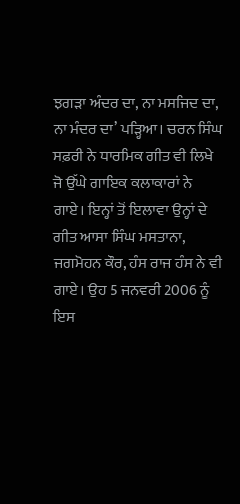ਝਗੜਾ ਅੰਦਰ ਦਾ, ਨਾ ਮਸਜਿਦ ਦਾ, ਨਾ ਮੰਦਰ ਦਾ’ ਪੜ੍ਹਿਆ। ਚਰਨ ਸਿੰਘ ਸਫ਼ਰੀ ਨੇ ਧਾਰਮਿਕ ਗੀਤ ਵੀ ਲਿਖੇ ਜੋ ਉੱਘੇ ਗਾਇਕ ਕਲਾਕਾਰਾਂ ਨੇ ਗਾਏ। ਇਨ੍ਹਾਂ ਤੋਂ ਇਲਾਵਾ ਉਨ੍ਹਾਂ ਦੇ ਗੀਤ ਆਸਾ ਸਿੰਘ ਮਸਤਾਨਾ, ਜਗਮੋਹਨ ਕੌਰ, ਹੰਸ ਰਾਜ ਹੰਸ ਨੇ ਵੀ ਗਾਏ। ਉਹ 5 ਜਨਵਰੀ 2006 ਨੂੰ ਇਸ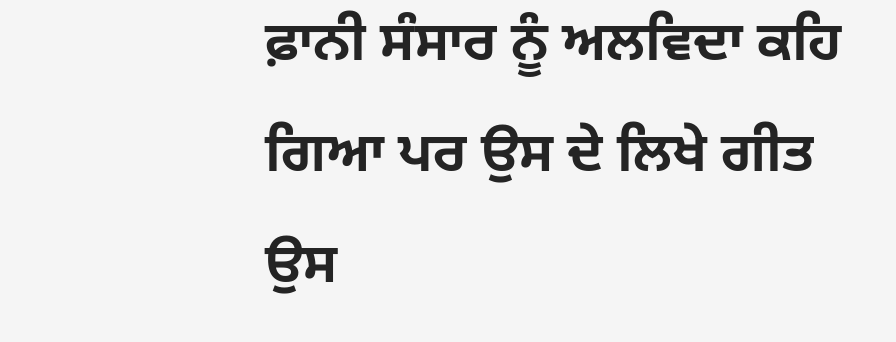ਫ਼ਾਨੀ ਸੰਸਾਰ ਨੂੰ ਅਲਵਿਦਾ ਕਹਿ ਗਿਆ ਪਰ ਉਸ ਦੇ ਲਿਖੇ ਗੀਤ ਉਸ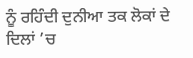ਨੂੰ ਰਹਿੰਦੀ ਦੁਨੀਆ ਤਕ ਲੋਕਾਂ ਦੇ ਦਿਲਾਂ ’ਚ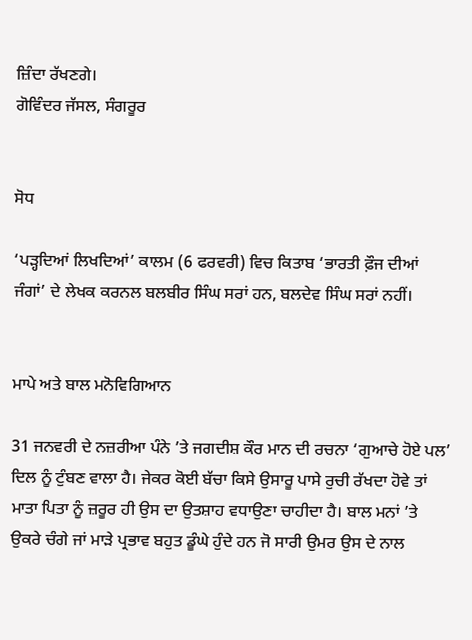ਜ਼ਿੰਦਾ ਰੱਖਣਗੇ।
ਗੋਵਿੰਦਰ ਜੱਸਲ, ਸੰਗਰੂਰ


ਸੋਧ

‘ਪੜ੍ਹਦਿਆਂ ਲਿਖਦਿਆਂ’ ਕਾਲਮ (6 ਫਰਵਰੀ) ਵਿਚ ਕਿਤਾਬ ‘ਭਾਰਤੀ ਫ਼ੌਜ ਦੀਆਂ ਜੰਗਾਂ’ ਦੇ ਲੇਖਕ ਕਰਨਲ ਬਲਬੀਰ ਸਿੰਘ ਸਰਾਂ ਹਨ, ਬਲਦੇਵ ਸਿੰਘ ਸਰਾਂ ਨਹੀਂ।


ਮਾਪੇ ਅਤੇ ਬਾਲ ਮਨੋਵਿਗਿਆਨ

31 ਜਨਵਰੀ ਦੇ ਨਜ਼ਰੀਆ ਪੰਨੇ ’ਤੇ ਜਗਦੀਸ਼ ਕੌਰ ਮਾਨ ਦੀ ਰਚਨਾ ‘ਗੁਆਚੇ ਹੋਏ ਪਲ’ ਦਿਲ ਨੂੰ ਟੁੰਬਣ ਵਾਲਾ ਹੈ। ਜੇਕਰ ਕੋਈ ਬੱਚਾ ਕਿਸੇ ਉਸਾਰੂ ਪਾਸੇ ਰੁਚੀ ਰੱਖਦਾ ਹੋਵੇ ਤਾਂ ਮਾਤਾ ਪਿਤਾ ਨੂੰ ਜ਼ਰੂਰ ਹੀ ਉਸ ਦਾ ਉਤਸ਼ਾਹ ਵਧਾਉਣਾ ਚਾਹੀਦਾ ਹੈ। ਬਾਲ ਮਨਾਂ ’ਤੇ ਉਕਰੇ ਚੰਗੇ ਜਾਂ ਮਾੜੇ ਪ੍ਰਭਾਵ ਬਹੁਤ ਡੂੰਘੇ ਹੁੰਦੇ ਹਨ ਜੋ ਸਾਰੀ ਉਮਰ ਉਸ ਦੇ ਨਾਲ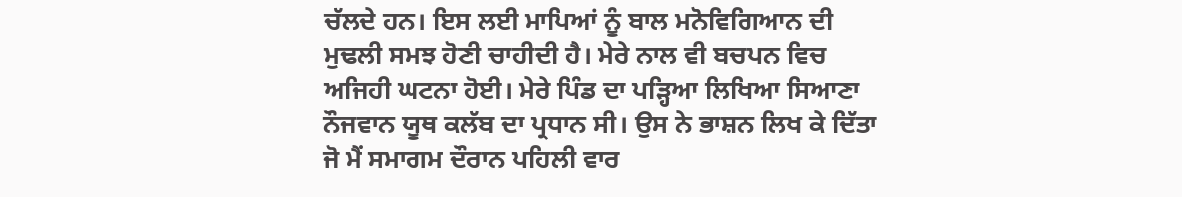ਚੱਲਦੇ ਹਨ। ਇਸ ਲਈ ਮਾਪਿਆਂ ਨੂੰ ਬਾਲ ਮਨੋਵਿਗਿਆਨ ਦੀ ਮੁਢਲੀ ਸਮਝ ਹੋਣੀ ਚਾਹੀਦੀ ਹੈ। ਮੇਰੇ ਨਾਲ ਵੀ ਬਚਪਨ ਵਿਚ ਅਜਿਹੀ ਘਟਨਾ ਹੋਈ। ਮੇਰੇ ਪਿੰਡ ਦਾ ਪੜ੍ਹਿਆ ਲਿਖਿਆ ਸਿਆਣਾ ਨੌਜਵਾਨ ਯੂਥ ਕਲੱਬ ਦਾ ਪ੍ਰਧਾਨ ਸੀ। ਉਸ ਨੇ ਭਾਸ਼ਨ ਲਿਖ ਕੇ ਦਿੱਤਾ ਜੋ ਮੈਂ ਸਮਾਗਮ ਦੌਰਾਨ ਪਹਿਲੀ ਵਾਰ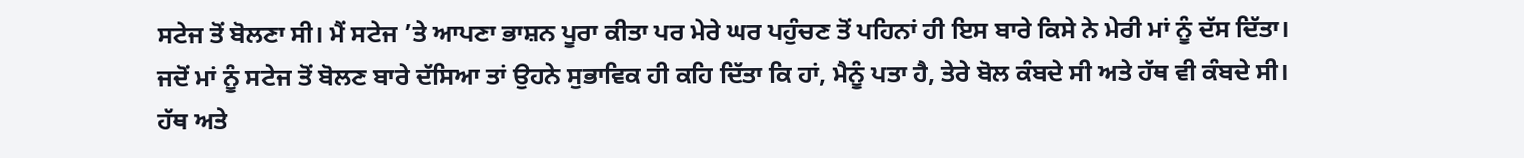ਸਟੇਜ ਤੋਂ ਬੋਲਣਾ ਸੀ। ਮੈਂ ਸਟੇਜ ’ਤੇ ਆਪਣਾ ਭਾਸ਼ਨ ਪੂਰਾ ਕੀਤਾ ਪਰ ਮੇਰੇ ਘਰ ਪਹੁੰਚਣ ਤੋਂ ਪਹਿਨਾਂ ਹੀ ਇਸ ਬਾਰੇ ਕਿਸੇ ਨੇ ਮੇਰੀ ਮਾਂ ਨੂੰ ਦੱਸ ਦਿੱਤਾ। ਜਦੋਂ ਮਾਂ ਨੂੰ ਸਟੇਜ ਤੋਂ ਬੋਲਣ ਬਾਰੇ ਦੱਸਿਆ ਤਾਂ ਉਹਨੇ ਸੁਭਾਵਿਕ ਹੀ ਕਹਿ ਦਿੱਤਾ ਕਿ ਹਾਂ, ਮੈਨੂੰ ਪਤਾ ਹੈ, ਤੇਰੇ ਬੋਲ ਕੰਬਦੇ ਸੀ ਅਤੇ ਹੱਥ ਵੀ ਕੰਬਦੇ ਸੀ। ਹੱਥ ਅਤੇ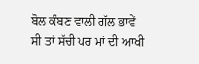ਬੋਲ ਕੰਬਣ ਵਾਲੀ ਗੱਲ ਭਾਵੇਂ ਸੀ ਤਾਂ ਸੱਚੀ ਪਰ ਮਾਂ ਦੀ ਆਖੀ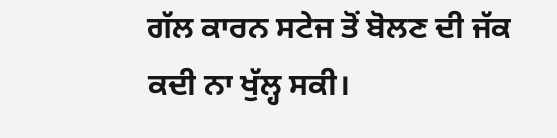ਗੱਲ ਕਾਰਨ ਸਟੇਜ ਤੋਂ ਬੋਲਣ ਦੀ ਜੱਕ ਕਦੀ ਨਾ ਖੁੱਲ੍ਹ ਸਕੀ।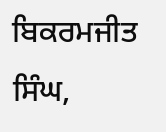ਬਿਕਰਮਜੀਤ ਸਿੰਘ,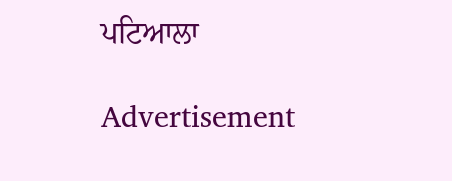ਪਟਿਆਲਾ

Advertisement